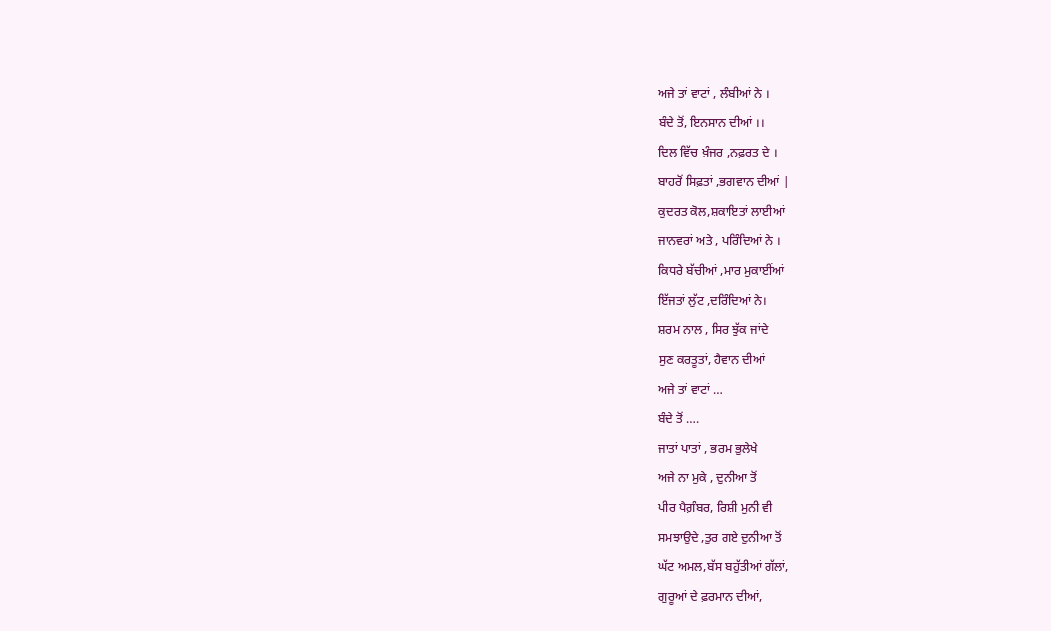ਅਜੇ ਤਾਂ ਵਾਟਾਂ , ਲੰਬੀਆਂ ਨੇ ।
ਬੰਦੇ ਤੋਂ, ਇਨਸਾਨ ਦੀਆਂ ।।
ਦਿਲ ਵਿੱਚ ਖ਼ੰਜਰ ,ਨਫ਼ਰਤ ਦੇ ।
ਬਾਹਰੋਂ ਸਿਫ਼ਤਾਂ ,ਭਗਵਾਨ ਦੀਆਂ |
ਕੁਦਰਤ ਕੋਲ,ਸ਼ਕਾਇਤਾਂ ਲਾਈਆਂ
ਜਾਨਵਰਾਂ ਅਤੇ , ਪਰਿੰਦਿਆਂ ਨੇ ।
ਕਿਧਰੇ ਬੱਚੀਆਂ ,ਮਾਰ ਮੁਕਾਈਂਆਂ
ਇੱਜਤਾਂ ਲੁੱਟ ,ਦਰਿੰਦਿਆਂ ਨੇ।
ਸ਼ਰਮ ਨਾਲ , ਸਿਰ ਝੁੱਕ ਜਾਂਦੇ
ਸੁਣ ਕਰਤੂਤਾਂ, ਹੈਵਾਨ ਦੀਆਂ
ਅਜੇ ਤਾਂ ਵਾਟਾਂ …
ਬੰਦੇ ਤੋਂ ….
ਜਾਤਾਂ ਪਾਤਾਂ , ਭਰਮ ਭੁਲੇਖੇ
ਅਜੇ ਨਾ ਮੁਕੇ , ਦੁਨੀਆ ਤੋਂ
ਪੀਰ ਪੈਗ਼ੰਬਰ, ਰਿਸ਼ੀ ਮੁਨੀ ਵੀ
ਸਮਝਾਉਦੇ ,ਤੁਰ ਗਏ ਦੁਨੀਆ ਤੋਂ
ਘੱਟ ਅਮਲ,ਬੱਸ ਬਹੁੱਤੀਆਂ ਗੱਲਾਂ,
ਗੁਰੂਆਂ ਦੇ ਫ਼ਰਮਾਨ ਦੀਆਂ,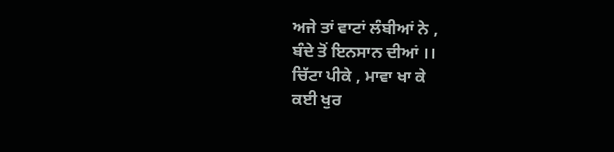ਅਜੇ ਤਾਂ ਵਾਟਾਂ ਲੰਬੀਆਂ ਨੇ ,
ਬੰਦੇ ਤੋਂ ਇਨਸਾਨ ਦੀਆਂ ।।
ਚਿੱਟਾ ਪੀਕੇ , ਮਾਵਾ ਖਾ ਕੇ
ਕਈ ਖੁਰ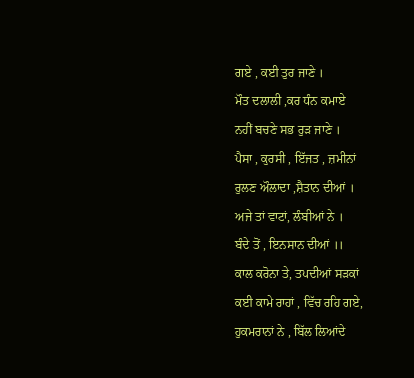ਗਏ , ਕਈ ਤੁਰ ਜਾਣੇ ।
ਮੌਤ ਦਲਾਲੀ ,ਕਰ ਧੰਨ ਕਮਾਏ
ਨਹੀਂ ਬਚਣੇ ਸਭ ਰੁੜ ਜਾਣੇ ।
ਪੈਸਾ , ਕੁਰਸੀ , ਇੱਜਤ , ਜ਼ਮੀਨਾਂ
ਰੁਲਣ ਔਲਾਦਾ ,ਸ਼ੈਤਾਨ ਦੀਆਂ ।
ਅਜੇ ਤਾਂ ਵਾਟਾਂ, ਲੰਬੀਆਂ ਨੇ ।
ਬੰਦੇ ਤੋਂ , ਇਨਸਾਨ ਦੀਆਂ ।।
ਕਾਲ ਕਰੋਨਾ ਤੇ, ਤਪਦੀਆਂ ਸੜਕਾਂ
ਕਈ ਕਾਮੇ ਰਾਹਾਂ , ਵਿੱਚ ਰਹਿ ਗਏ,
ਹੁਕਮਰਾਨਾਂ ਨੇ , ਬਿੱਲ ਲਿਆਂਦੇ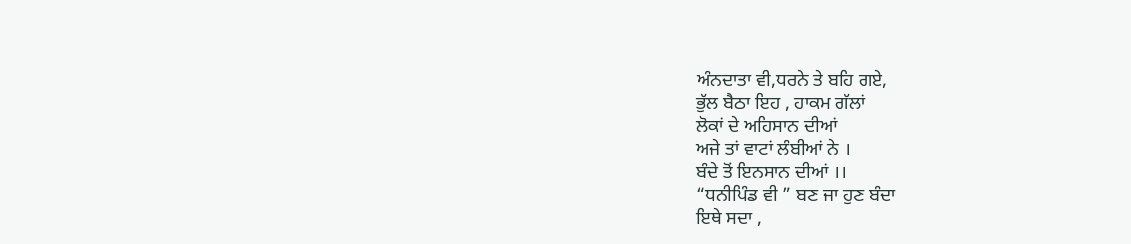ਅੰਨਦਾਤਾ ਵੀ,ਧਰਨੇ ਤੇ ਬਹਿ ਗਏ,
ਭੁੱਲ ਬੈਠਾ ਇਹ , ਹਾਕਮ ਗੱਲਾਂ
ਲੋਕਾਂ ਦੇ ਅਹਿਸਾਨ ਦੀਆਂ
ਅਜੇ ਤਾਂ ਵਾਟਾਂ ਲੰਬੀਆਂ ਨੇ ।
ਬੰਦੇ ਤੋਂ ਇਨਸਾਨ ਦੀਆਂ ।।
“ਧਨੀਪਿੰਡ ਵੀ ” ਬਣ ਜਾ ਹੁਣ ਬੰਦਾ
ਇਥੇ ਸਦਾ ,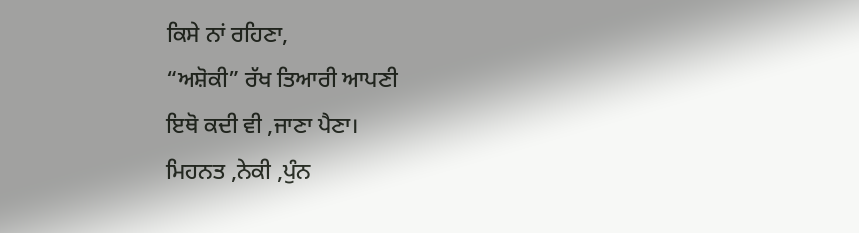ਕਿਸੇ ਨਾਂ ਰਹਿਣਾ,
“ਅਸ਼ੋਕੀ” ਰੱਖ ਤਿਆਰੀ ਆਪਣੀ
ਇਥੋ ਕਦੀ ਵੀ ,ਜਾਣਾ ਪੈਣਾ।
ਮਿਹਨਤ ,ਨੇਕੀ ,ਪੁੰਨ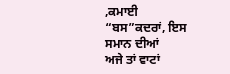,ਕਮਾਈ
“ਬਸ”ਕਦਰਾਂ, ਇਸ ਸਮਾਨ ਦੀਆਂ
ਅਜੇ ਤਾਂ ਵਾਟਾਂ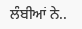ਲੰਬੀਆਂ ਨੇ..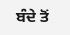ਬੰਦੇ ਤੋਂ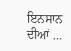ਇਨਸਾਨ ਦੀਆਂ …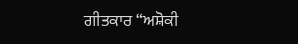ਗੀਤਕਾਰ “ਅਸ਼ੋਕੀ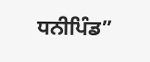ਧਨੀਪਿੰਡ”